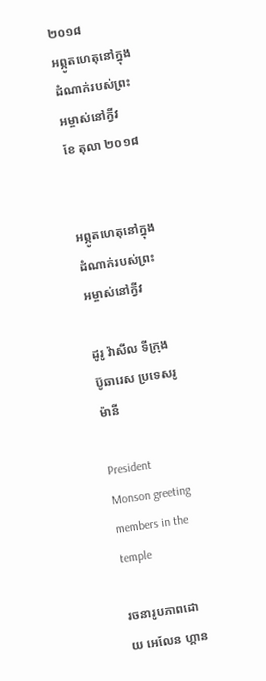២០១៨
អព្ភូតហេតុនៅក្នុងដំណាក់របស់ព្រះអម្ចាស់នៅក្វីវ
ខែ តុលា ២០១៨


អព្ភូតហេតុនៅក្នុងដំណាក់របស់ព្រះអម្ចាស់នៅក្វីវ

ដូរូ វ៉ាសីល ទីក្រុង ប៊ូឆារេស ប្រទេសរូម៉ានី

President Monson greeting members in the temple

រចនារូបភាពដោយ អេលែន ហ្គាន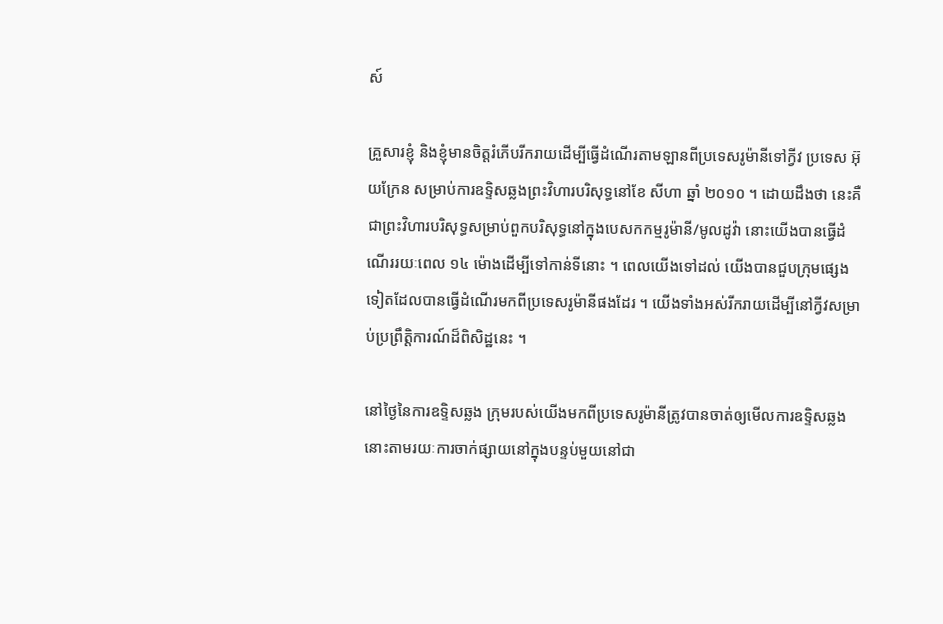ស៍

គ្រួសារខ្ញុំ និងខ្ញុំមានចិត្តរំភើបរីករាយដើម្បីធ្វើដំណើរតាមឡានពីប្រទេសរូម៉ានីទៅក្វីវ ប្រទេស អ៊ុយក្រែន សម្រាប់ការឧទ្ទិសឆ្លងព្រះវិហារបរិសុទ្ធនៅខែ សីហា ឆ្នាំ ២០១០ ។ ដោយដឹងថា នេះគឺជាព្រះវិហារបរិសុទ្ធសម្រាប់ពួកបរិសុទ្ធនៅក្នុងបេសកកម្មរូម៉ានី/មូលដូវ៉ា នោះយើងបានធ្វើដំណើររយៈពេល ១៤ ម៉ោងដើម្បីទៅកាន់ទីនោះ ។ ពេលយើងទៅដល់ យើងបានជួបក្រុមផ្សេងទៀតដែលបានធ្វើដំណើរមកពីប្រទេសរូម៉ានីផងដែរ ។ យើងទាំងអស់រីករាយដើម្បីនៅក្វីវសម្រាប់ប្រព្រឹត្តិការណ៍ដ៏ពិសិដ្ឋនេះ ។

នៅថ្ងៃនៃការឧទ្ទិសឆ្លង ក្រុមរបស់យើងមកពីប្រទេសរូម៉ានីត្រូវបានចាត់ឲ្យមើលការឧទ្ទិសឆ្លងនោះតាមរយៈការចាក់ផ្សាយនៅក្នុងបន្ទប់មួយនៅជា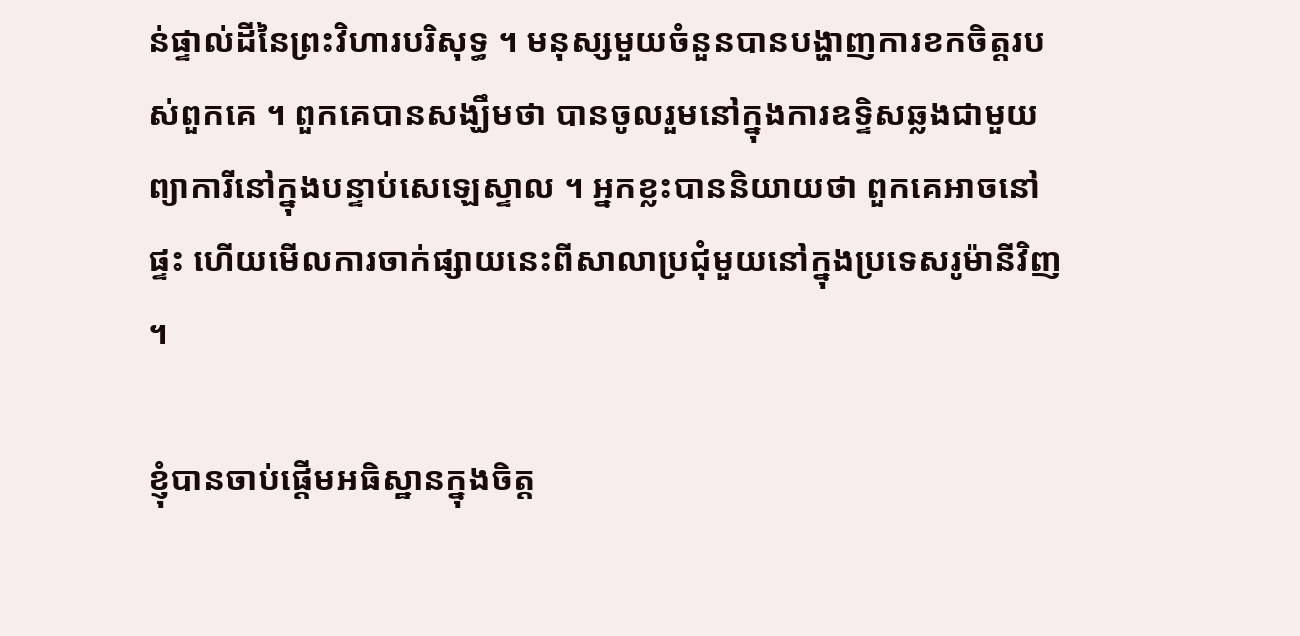ន់ផ្ទាល់ដីនៃព្រះវិហារបរិសុទ្ធ ។ មនុស្សមួយចំនួនបានបង្ហាញការខកចិត្តរបស់ពួកគេ ។ ពួកគេបានសង្ឃឹមថា បានចូលរួមនៅក្នុងការឧទ្ទិសឆ្លងជាមួយព្យាការីនៅក្នុងបន្ទាប់សេឡេស្ទាល ។ អ្នកខ្លះបាននិយាយថា ពួកគេអាចនៅផ្ទះ ហើយមើលការចាក់ផ្សាយនេះពីសាលាប្រជុំមួយនៅក្នុងប្រទេសរូម៉ានីវិញ ។

ខ្ញុំបានចាប់ផ្តើមអធិស្ឋានក្នុងចិត្ត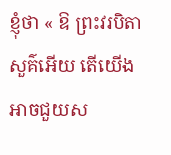ខ្ញុំថា « ឱ ព្រះវរបិតាសួគ៌អើយ តើយើងអាចជួយស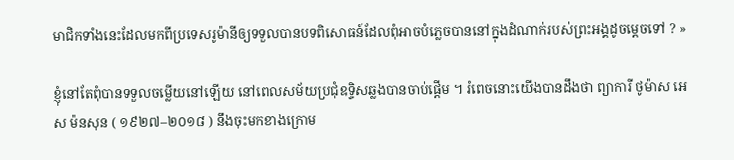មាជិកទាំងនេះដែលមកពីប្រទេសរូម៉ានីឲ្យទទួលបានបទពិសោធន៍ដែលពុំអាចបំភ្លេចបាននៅក្នុងដំណាក់របស់ព្រះអង្គដូចម្តេចទៅ ? »

ខ្ញុំនៅតែពុំបានទទួលចម្លើយនៅឡើយ នៅពេលសម័យប្រជុំឧទ្ទិសឆ្លងបានចាប់ផ្តើម ។ រំពេចនោះយើងបានដឹងថា ព្យាការី ថូម៉ាស អេស ម៉នសុន ( ១៩២៧–២០១៨ ) នឹងចុះមកខាងក្រោម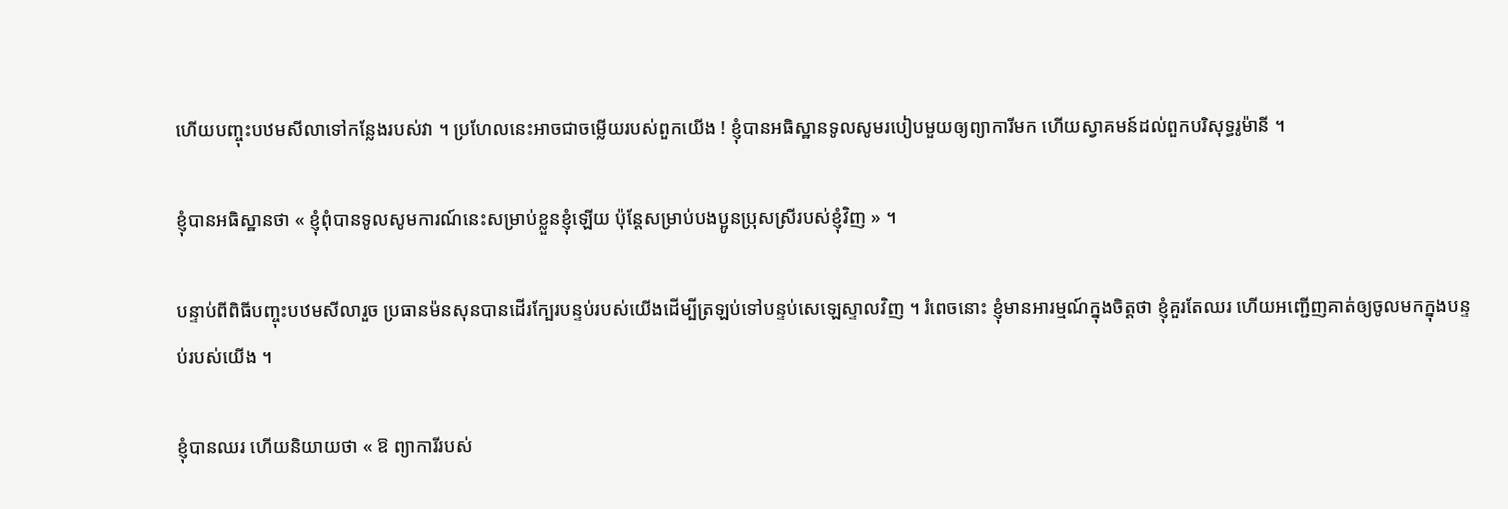ហើយបញ្ចុះបឋមសីលាទៅកន្លែងរបស់វា ។ ប្រហែលនេះអាចជាចម្លើយរបស់ពួកយើង ! ខ្ញុំបានអធិស្ឋានទូលសូមរបៀបមួយឲ្យព្យាការីមក ហើយស្វាគមន៍ដល់ពួកបរិសុទ្ធរូម៉ានី ។

ខ្ញុំបានអធិស្ឋានថា « ខ្ញុំពុំបានទូលសូមការណ៍នេះសម្រាប់ខ្លួនខ្ញុំឡើយ ប៉ុន្តែសម្រាប់បងប្អូនប្រុសស្រីរបស់ខ្ញុំវិញ » ។

បន្ទាប់ពីពិធីបញ្ចុះបឋមសីលារួច ប្រធានម៉នសុនបានដើរក្បែរបន្ទប់របស់យើងដើម្បីត្រឡប់ទៅបន្ទប់សេឡេស្ទាលវិញ ។ រំពេចនោះ ខ្ញុំមានអារម្មណ៍ក្នុងចិត្តថា ខ្ញុំគួរតែឈរ ហើយអញ្ជើញគាត់ឲ្យចូលមកក្នុងបន្ទប់របស់យើង ។

ខ្ញុំបានឈរ ហើយនិយាយថា « ឱ ព្យាការីរបស់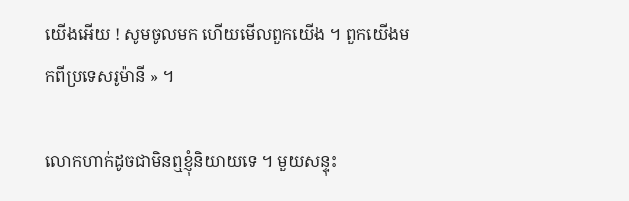យើងអើយ ! សូមចូលមក ហើយមើលពួកយើង ។ ពួកយើងមកពីប្រទេសរូម៉ានី » ។

លោកហាក់ដូចជាមិនឮខ្ញុំនិយាយទេ ។ មួយសន្ទុះ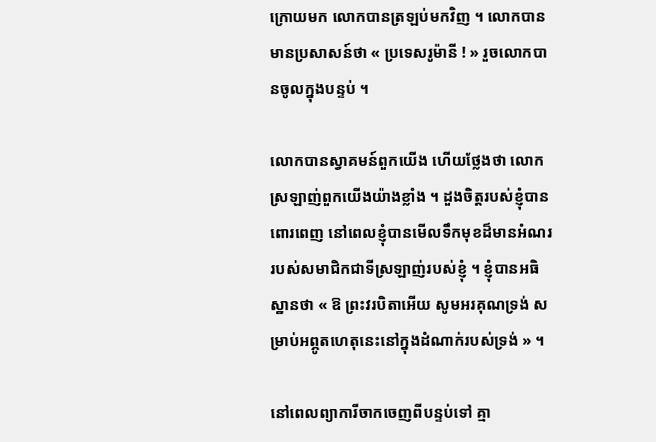ក្រោយមក លោកបានត្រឡប់មកវិញ ។ លោកបានមានប្រសាសន៍ថា « ប្រទេសរូម៉ានី ! » រួចលោកបានចូលក្នុងបន្ទប់ ។

លោកបានស្វាគមន៍ពួកយើង ហើយថ្លែងថា លោកស្រឡាញ់ពួកយើងយ៉ាងខ្លាំង ។ ដួងចិត្តរបស់ខ្ញុំបានពោរពេញ នៅពេលខ្ញុំបានមើលទឹកមុខដ៏មានអំណររបស់សមាជិកជាទីស្រឡាញ់របស់ខ្ញុំ ។ ខ្ញុំបានអធិស្ឋានថា « ឱ ព្រះវរបិតាអើយ សូមអរគុណទ្រង់ សម្រាប់អព្ភូតហេតុនេះនៅក្នុងដំណាក់របស់ទ្រង់ » ។

នៅពេលព្យាការីចាកចេញពីបន្ទប់ទៅ គ្មា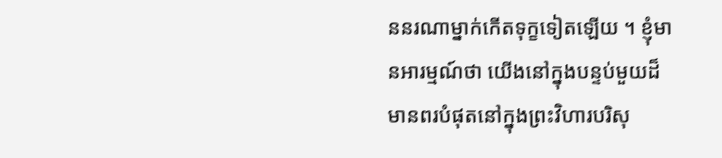ននរណាម្នាក់កើតទុក្ខទៀតឡើយ ។ ខ្ញុំមានអារម្មណ៍ថា យើងនៅក្នុងបន្ទប់មួយដ៏មានពរបំផុតនៅក្នុងព្រះវិហារបរិសុ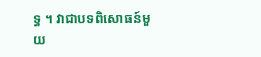ទ្ធ ។ វាជាបទពិសោធន៍មួយ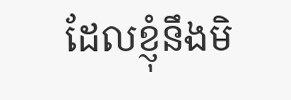ដែលខ្ញុំនឹងមិ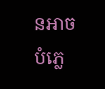នអាចបំភ្លេ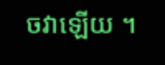ចវាឡើយ ។